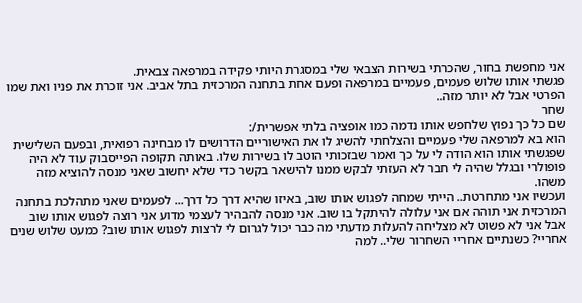אני מחפשת בחור, שהכרתי בשירות הצבאי שלי במסגרת היותי פקידה במרפאה צבאית.
פגשתי אותו שלוש פעמים, פעמיים במרפאה ופעם אחת בתחנה המרכזית בתל אביב. אני זוכרת את פניו ואת שמו הפרטי אבל לא יותר מזה..
שחר
שם כל כך נפוץ שלחפש אותו נדמה כמו אופציה בלתי אפשרית/:
הוא בא למרפאה שלי פעמיים והצלחתי להשיג לו את האישוריים הדרושים לו מבחינה רפואית, ובפעם השלישית שפגשתי אותו הוא הודה לי על כך ואמר שבזכותי הוטב לו בשירות שלו. באותה תקופה הפייסבוק עוד לא היה פופולרי ובגלל שהיה לי חבר לא העזתי לבקש ממנו להישאר בקשר כדי שלא יחשוב שאני מנסה להוציא מזה משהו.
ועכשיו אני מתחרטת.. הייתי שמחה לפגוש אותו שוב, באיזו שהיא דרך כל דרך... לפעמים שאני מתהלכת בתחנה המרכזית אני תוהה אם אני עלולה להיתקל בו שוב. אני מנסה להבהיר לעצמי מדוע אני רוצה לפגוש אותו שוב אבל אני לא פשוט לא מצליחה להעלות מדעתי מה כבר יכול לגרום לי לרצות לפגוש אותו שוב? כמעט שלוש שנים אחריי? כשנתיים אחריי השחרור שלי.. למה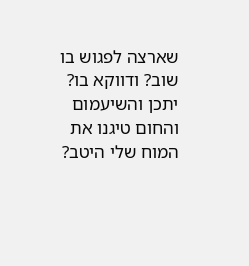שארצה לפגוש בו שוב? ודווקא בו?
יתכן והשיעמום והחום טיגנו את המוח שלי היטב?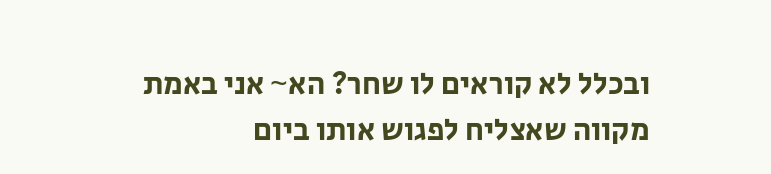ובכלל לא קוראים לו שחר? הא~ אני באמת מקווה שאצליח לפגוש אותו ביום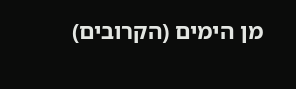מן הימים (הקרובים)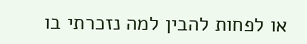או לפחות להבין למה נזכרתי בו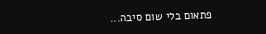פתאום בלי שום סיבה...